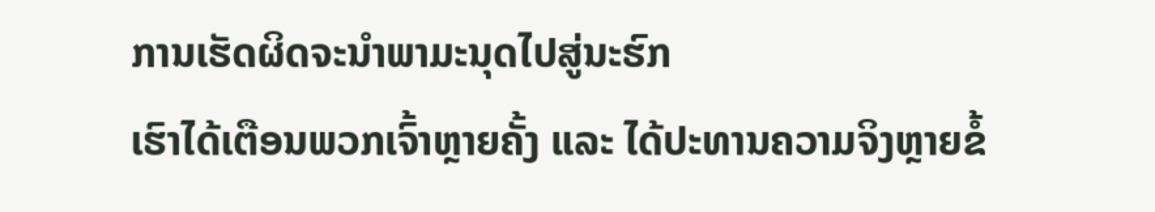ການເຮັດຜິດຈະນໍາພາມະນຸດໄປສູ່ນະຮົກ
ເຮົາໄດ້ເຕືອນພວກເຈົ້າຫຼາຍຄັ້ງ ແລະ ໄດ້ປະທານຄວາມຈິງຫຼາຍຂໍ້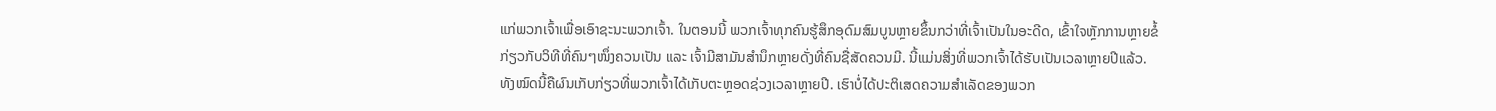ແກ່ພວກເຈົ້າເພື່ອເອົາຊະນະພວກເຈົ້າ. ໃນຕອນນີ້ ພວກເຈົ້າທຸກຄົນຮູ້ສຶກອຸດົມສົມບູນຫຼາຍຂຶ້ນກວ່າທີ່ເຈົ້າເປັນໃນອະດີດ, ເຂົ້າໃຈຫຼັກການຫຼາຍຂໍ້ກ່ຽວກັບວິທີທີ່ຄົນໆໜຶ່ງຄວນເປັນ ແລະ ເຈົ້າມີສາມັນສໍານຶກຫຼາຍດັ່ງທີ່ຄົນຊື່ສັດຄວນມີ. ນີ້ແມ່ນສິ່ງທີ່ພວກເຈົ້າໄດ້ຮັບເປັນເວລາຫຼາຍປີແລ້ວ. ທັງໝົດນີ້ຄືຜົນເກັບກ່ຽວທີ່ພວກເຈົ້າໄດ້ເກັບຕະຫຼອດຊ່ວງເວລາຫຼາຍປີ. ເຮົາບໍ່ໄດ້ປະຕິເສດຄວາມສຳເລັດຂອງພວກ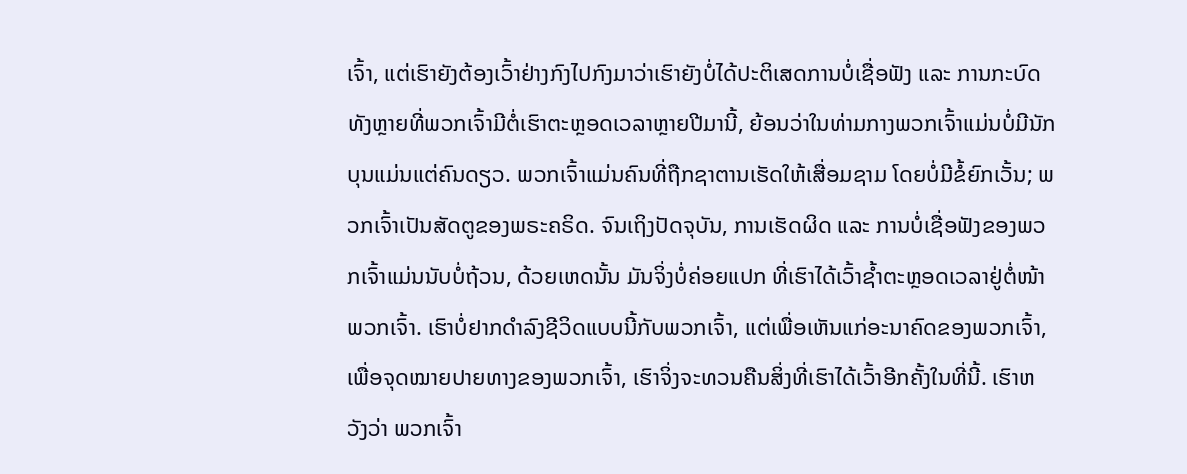ເຈົ້າ, ແຕ່ເຮົາຍັງຕ້ອງເວົ້າຢ່າງກົງໄປກົງມາວ່າເຮົາຍັງບໍ່ໄດ້ປະຕິເສດການບໍ່ເຊື່ອຟັງ ແລະ ການກະບົດທັງຫຼາຍທີ່ພວກເຈົ້າມີຕໍ່ເຮົາຕະຫຼອດເວລາຫຼາຍປີມານີ້, ຍ້ອນວ່າໃນທ່າມກາງພວກເຈົ້າແມ່ນບໍ່ມີນັກບຸນແມ່ນແຕ່ຄົນດຽວ. ພວກເຈົ້າແມ່ນຄົນທີ່ຖືກຊາຕານເຮັດໃຫ້ເສື່ອມຊາມ ໂດຍບໍ່ມີຂໍ້ຍົກເວັ້ນ; ພວກເຈົ້າເປັນສັດຕູຂອງພຣະຄຣິດ. ຈົນເຖິງປັດຈຸບັນ, ການເຮັດຜິດ ແລະ ການບໍ່ເຊື່ອຟັງຂອງພວກເຈົ້າແມ່ນນັບບໍ່ຖ້ວນ, ດ້ວຍເຫດນັ້ນ ມັນຈິ່ງບໍ່ຄ່ອຍແປກ ທີ່ເຮົາໄດ້ເວົ້າຊໍ້າຕະຫຼອດເວລາຢູ່ຕໍ່ໜ້າພວກເຈົ້າ. ເຮົາບໍ່ຢາກດໍາລົງຊີວິດແບບນີ້ກັບພວກເຈົ້າ, ແຕ່ເພື່ອເຫັນແກ່ອະນາຄົດຂອງພວກເຈົ້າ, ເພື່ອຈຸດໝາຍປາຍທາງຂອງພວກເຈົ້າ, ເຮົາຈິ່ງຈະທວນຄືນສິ່ງທີ່ເຮົາໄດ້ເວົ້າອີກຄັ້ງໃນທີ່ນີ້. ເຮົາຫວັງວ່າ ພວກເຈົ້າ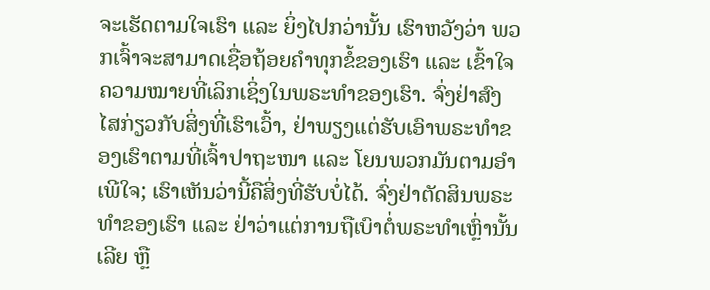ຈະເຮັດຕາມໃຈເຮົາ ແລະ ຍິ່ງໄປກວ່ານັ້ນ ເຮົາຫວັງວ່າ ພວກເຈົ້າຈະສາມາດເຊື່ອຖ້ອຍຄຳທຸກຂໍ້ຂອງເຮົາ ແລະ ເຂົ້າໃຈຄວາມໝາຍທີ່ເລິກເຊິ່ງໃນພຣະທໍາຂອງເຮົາ. ຈົ່ງຢ່າສົງໄສກ່ຽວກັບສິ່ງທີ່ເຮົາເວົ້າ, ຢ່າພຽງແຕ່ຮັບເອົາພຣະທຳຂອງເຮົາຕາມທີ່ເຈົ້າປາຖະໜາ ແລະ ໂຍນພວກມັນຕາມອຳເພີໃຈ; ເຮົາເຫັນວ່ານີ້ຄືສິ່ງທີ່ຮັບບໍ່ໄດ້. ຈົ່ງຢ່າຕັດສິນພຣະທໍາຂອງເຮົາ ແລະ ຢ່າວ່າແຕ່ການຖືເບົາຕໍ່ພຣະທໍາເຫຼົ່ານັ້ນເລີຍ ຫຼື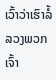ເວົ້າວ່າເຮົາລໍ້ລວງພວກເຈົ້າ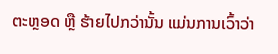ຕະຫຼອດ ຫຼື ຮ້າຍໄປກວ່ານັ້ນ ແມ່ນການເວົ້າວ່າ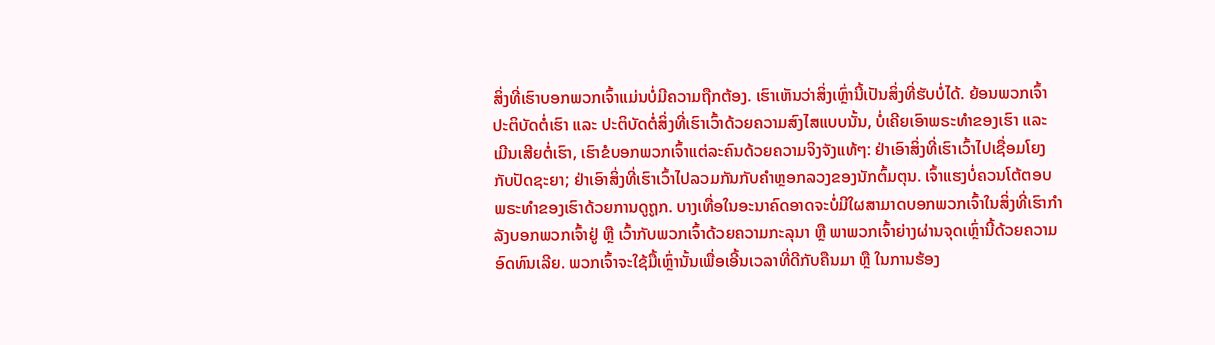ສິ່ງທີ່ເຮົາບອກພວກເຈົ້າແມ່ນບໍ່ມີຄວາມຖືກຕ້ອງ. ເຮົາເຫັນວ່າສິ່ງເຫຼົ່ານີ້ເປັນສິ່ງທີ່ຮັບບໍ່ໄດ້. ຍ້ອນພວກເຈົ້າປະຕິບັດຕໍ່ເຮົາ ແລະ ປະຕິບັດຕໍ່ສິ່ງທີ່ເຮົາເວົ້າດ້ວຍຄວາມສົງໄສແບບນັ້ນ, ບໍ່ເຄີຍເອົາພຣະທໍາຂອງເຮົາ ແລະ ເມີນເສີຍຕໍ່ເຮົາ, ເຮົາຂໍບອກພວກເຈົ້າແຕ່ລະຄົນດ້ວຍຄວາມຈິງຈັງແທ້ໆ: ຢ່າເອົາສິ່ງທີ່ເຮົາເວົ້າໄປເຊື່ອມໂຍງກັບປັດຊະຍາ; ຢ່າເອົາສິ່ງທີ່ເຮົາເວົ້າໄປລວມກັນກັບຄໍາຫຼອກລວງຂອງນັກຕົ້ມຕຸນ. ເຈົ້າແຮງບໍ່ຄວນໂຕ້ຕອບພຣະທໍາຂອງເຮົາດ້ວຍການດູຖູກ. ບາງເທື່ອໃນອະນາຄົດອາດຈະບໍ່ມີໃຜສາມາດບອກພວກເຈົ້າໃນສິ່ງທີ່ເຮົາກໍາລັງບອກພວກເຈົ້າຢູ່ ຫຼື ເວົ້າກັບພວກເຈົ້າດ້ວຍຄວາມກະລຸນາ ຫຼື ພາພວກເຈົ້າຍ່າງຜ່ານຈຸດເຫຼົ່ານີ້ດ້ວຍຄວາມອົດທົນເລີຍ. ພວກເຈົ້າຈະໃຊ້ມື້ເຫຼົ່ານັ້ນເພື່ອເອີ້ນເວລາທີ່ດີກັບຄືນມາ ຫຼື ໃນການຮ້ອງ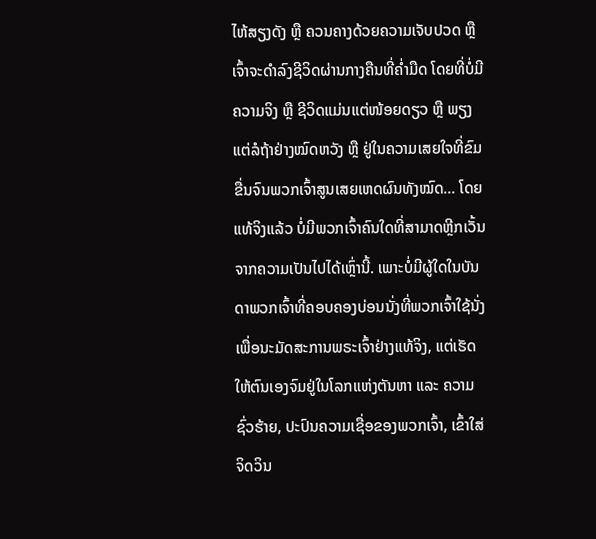ໄຫ້ສຽງດັງ ຫຼື ຄວນຄາງດ້ວຍຄວາມເຈັບປວດ ຫຼື ເຈົ້າຈະດໍາລົງຊີວິດຜ່ານກາງຄືນທີ່ຄໍ່າມືດ ໂດຍທີ່ບໍ່ມີຄວາມຈິງ ຫຼື ຊີວິດແມ່ນແຕ່ໜ້ອຍດຽວ ຫຼື ພຽງແຕ່ລໍຖ້າຢ່າງໝົດຫວັງ ຫຼື ຢູ່ໃນຄວາມເສຍໃຈທີ່ຂົມຂື່ນຈົນພວກເຈົ້າສູນເສຍເຫດຜົນທັງໝົດ... ໂດຍແທ້ຈິງແລ້ວ ບໍ່ມີພວກເຈົ້າຄົນໃດທີ່ສາມາດຫຼີກເວັ້ນຈາກຄວາມເປັນໄປໄດ້ເຫຼົ່ານີ້. ເພາະບໍ່ມີຜູ້ໃດໃນບັນດາພວກເຈົ້າທີ່ຄອບຄອງບ່ອນນັ່ງທີ່ພວກເຈົ້າໃຊ້ນັ່ງເພື່ອນະມັດສະການພຣະເຈົ້າຢ່າງແທ້ຈິງ, ແຕ່ເຮັດໃຫ້ຕົນເອງຈົມຢູ່ໃນໂລກແຫ່ງຕັນຫາ ແລະ ຄວາມຊົ່ວຮ້າຍ, ປະປົນຄວາມເຊື່ອຂອງພວກເຈົ້າ, ເຂົ້າໃສ່ຈິດວິນ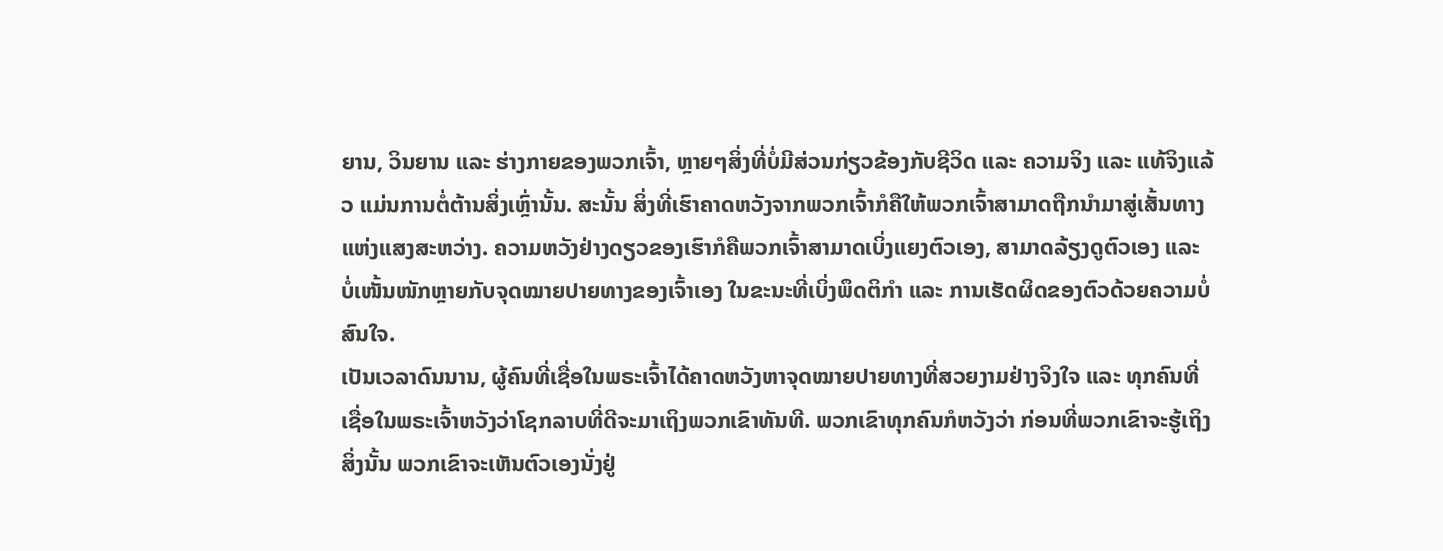ຍານ, ວິນຍານ ແລະ ຮ່າງກາຍຂອງພວກເຈົ້າ, ຫຼາຍໆສິ່ງທີ່ບໍ່ມີສ່ວນກ່ຽວຂ້ອງກັບຊີວິດ ແລະ ຄວາມຈິງ ແລະ ແທ້ຈິງແລ້ວ ແມ່ນການຕໍ່ຕ້ານສິ່ງເຫຼົ່ານັ້ນ. ສະນັ້ນ ສິ່ງທີ່ເຮົາຄາດຫວັງຈາກພວກເຈົ້າກໍຄືໃຫ້ພວກເຈົ້າສາມາດຖືກນໍາມາສູ່ເສັ້ນທາງແຫ່ງແສງສະຫວ່າງ. ຄວາມຫວັງຢ່າງດຽວຂອງເຮົາກໍຄືພວກເຈົ້າສາມາດເບິ່ງແຍງຕົວເອງ, ສາມາດລ້ຽງດູຕົວເອງ ແລະ ບໍ່ເໜັ້ນໜັກຫຼາຍກັບຈຸດໝາຍປາຍທາງຂອງເຈົ້າເອງ ໃນຂະນະທີ່ເບິ່ງພຶດຕິກໍາ ແລະ ການເຮັດຜິດຂອງຕົວດ້ວຍຄວາມບໍ່ສົນໃຈ.
ເປັນເວລາດົນນານ, ຜູ້ຄົນທີ່ເຊື່ອໃນພຣະເຈົ້າໄດ້ຄາດຫວັງຫາຈຸດໝາຍປາຍທາງທີ່ສວຍງາມຢ່າງຈິງໃຈ ແລະ ທຸກຄົນທີ່ເຊື່ອໃນພຣະເຈົ້າຫວັງວ່າໂຊກລາບທີ່ດີຈະມາເຖິງພວກເຂົາທັນທີ. ພວກເຂົາທຸກຄົນກໍຫວັງວ່າ ກ່ອນທີ່ພວກເຂົາຈະຮູ້ເຖິງສິ່ງນັ້ນ ພວກເຂົາຈະເຫັນຕົວເອງນັ່ງຢູ່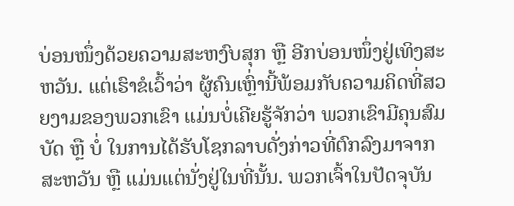ບ່ອນໜຶ່ງດ້ວຍຄວາມສະຫງົບສຸກ ຫຼື ອີກບ່ອນໜຶ່ງຢູ່ເທິງສະຫວັນ. ແຕ່ເຮົາຂໍເວົ້າວ່າ ຜູ້ຄົນເຫຼົ່ານີ້ພ້ອມກັບຄວາມຄິດທີ່ສວຍງາມຂອງພວກເຂົາ ແມ່ນບໍ່ເຄີຍຮູ້ຈັກວ່າ ພວກເຂົາມີຄຸນສົມບັດ ຫຼື ບໍ່ ໃນການໄດ້ຮັບໂຊກລາບດັ່ງກ່າວທີ່ຕົກລົງມາຈາກສະຫວັນ ຫຼື ແມ່ນແຕ່ນັ່ງຢູ່ໃນທີ່ນັ້ນ. ພວກເຈົ້າໃນປັດຈຸບັນ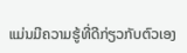ແມ່ນມີຄວາມຮູ້ທີ່ດີກ່ຽວກັບຕົວເອງ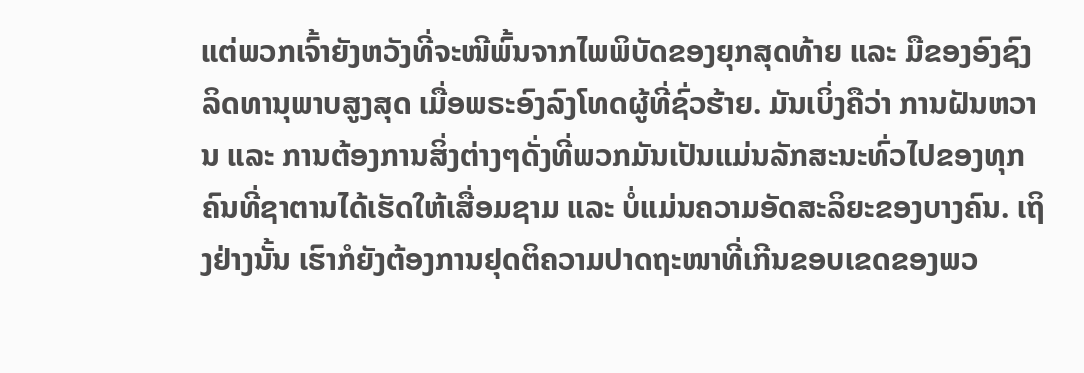ແຕ່ພວກເຈົ້າຍັງຫວັງທີ່ຈະໜີພົ້ນຈາກໄພພິບັດຂອງຍຸກສຸດທ້າຍ ແລະ ມືຂອງອົງຊົງລິດທານຸພາບສູງສຸດ ເມື່ອພຣະອົງລົງໂທດຜູ້ທີ່ຊົ່ວຮ້າຍ. ມັນເບິ່ງຄືວ່າ ການຝັນຫວານ ແລະ ການຕ້ອງການສິ່ງຕ່າງໆດັ່ງທີ່ພວກມັນເປັນແມ່ນລັກສະນະທົ່ວໄປຂອງທຸກຄົນທີ່ຊາຕານໄດ້ເຮັດໃຫ້ເສື່ອມຊາມ ແລະ ບໍ່ແມ່ນຄວາມອັດສະລິຍະຂອງບາງຄົນ. ເຖິງຢ່າງນັ້ນ ເຮົາກໍຍັງຕ້ອງການຢຸດຕິຄວາມປາດຖະໜາທີ່ເກີນຂອບເຂດຂອງພວ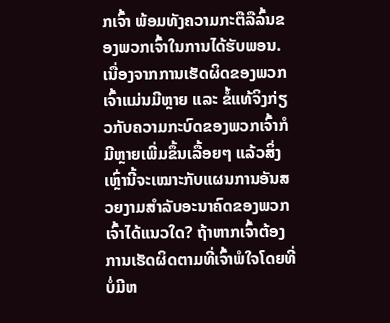ກເຈົ້າ ພ້ອມທັງຄວາມກະຕືລືລົ້ນຂອງພວກເຈົ້າໃນການໄດ້ຮັບພອນ. ເນື່ອງຈາກການເຮັດຜິດຂອງພວກເຈົ້າແມ່ນມີຫຼາຍ ແລະ ຂໍ້ແທ້ຈິງກ່ຽວກັບຄວາມກະບົດຂອງພວກເຈົ້າກໍມີຫຼາຍເພີ່ມຂຶ້ນເລື້ອຍໆ ແລ້ວສິ່ງເຫຼົ່ານີ້ຈະເໝາະກັບແຜນການອັນສວຍງາມສໍາລັບອະນາຄົດຂອງພວກເຈົ້າໄດ້ແນວໃດ? ຖ້າຫາກເຈົ້າຕ້ອງການເຮັດຜິດຕາມທີ່ເຈົ້າພໍໃຈໂດຍທີ່ບໍ່ມີຫ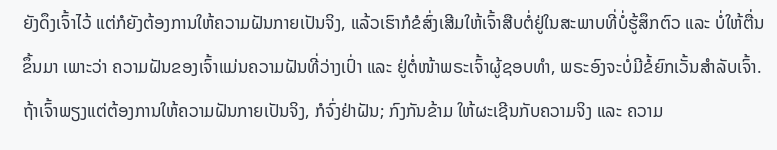ຍັງດຶງເຈົ້າໄວ້ ແຕ່ກໍຍັງຕ້ອງການໃຫ້ຄວາມຝັນກາຍເປັນຈິງ, ແລ້ວເຮົາກໍຂໍສົ່ງເສີມໃຫ້ເຈົ້າສືບຕໍ່ຢູ່ໃນສະພາບທີ່ບໍ່ຮູ້ສຶກຕົວ ແລະ ບໍ່ໃຫ້ຕື່ນຂຶ້ນມາ ເພາະວ່າ ຄວາມຝັນຂອງເຈົ້າແມ່ນຄວາມຝັນທີ່ວ່າງເປົ່າ ແລະ ຢູ່ຕໍ່ໜ້າພຣະເຈົ້າຜູ້ຊອບທໍາ, ພຣະອົງຈະບໍ່ມີຂໍ້ຍົກເວັ້ນສໍາລັບເຈົ້າ. ຖ້າເຈົ້າພຽງແຕ່ຕ້ອງການໃຫ້ຄວາມຝັນກາຍເປັນຈິງ, ກໍຈົ່ງຢ່າຝັນ; ກົງກັນຂ້າມ ໃຫ້ຜະເຊີນກັບຄວາມຈິງ ແລະ ຄວາມ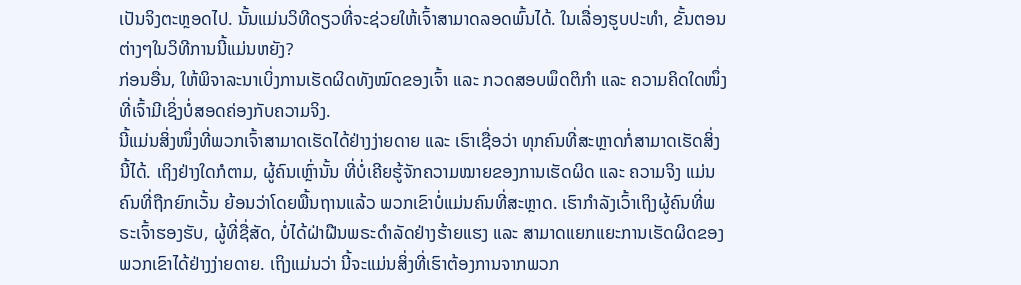ເປັນຈິງຕະຫຼອດໄປ. ນັ້ນແມ່ນວິທີດຽວທີ່ຈະຊ່ວຍໃຫ້ເຈົ້າສາມາດລອດພົ້ນໄດ້. ໃນເລື່ອງຮູບປະທຳ, ຂັ້ນຕອນຕ່າງໆໃນວິທີການນີ້ແມ່ນຫຍັງ?
ກ່ອນອື່ນ, ໃຫ້ພິຈາລະນາເບິ່ງການເຮັດຜິດທັງໝົດຂອງເຈົ້າ ແລະ ກວດສອບພຶດຕິກໍາ ແລະ ຄວາມຄິດໃດໜຶ່ງທີ່ເຈົ້າມີເຊິ່ງບໍ່ສອດຄ່ອງກັບຄວາມຈິງ.
ນີ້ແມ່ນສິ່ງໜຶ່ງທີ່ພວກເຈົ້າສາມາດເຮັດໄດ້ຢ່າງງ່າຍດາຍ ແລະ ເຮົາເຊື່ອວ່າ ທຸກຄົນທີ່ສະຫຼາດກໍ່ສາມາດເຮັດສິ່ງນີ້ໄດ້. ເຖິງຢ່າງໃດກໍຕາມ, ຜູ້ຄົນເຫຼົ່ານັ້ນ ທີ່ບໍ່ເຄີຍຮູ້ຈັກຄວາມໝາຍຂອງການເຮັດຜິດ ແລະ ຄວາມຈິງ ແມ່ນຄົນທີ່ຖືກຍົກເວັ້ນ ຍ້ອນວ່າໂດຍພື້ນຖານແລ້ວ ພວກເຂົາບໍ່ແມ່ນຄົນທີ່ສະຫຼາດ. ເຮົາກໍາລັງເວົ້າເຖິງຜູ້ຄົນທີ່ພຣະເຈົ້າຮອງຮັບ, ຜູ້ທີ່ຊື່ສັດ, ບໍ່ໄດ້ຝ່າຝືນພຣະດໍາລັດຢ່າງຮ້າຍແຮງ ແລະ ສາມາດແຍກແຍະການເຮັດຜິດຂອງພວກເຂົາໄດ້ຢ່າງງ່າຍດາຍ. ເຖິງແມ່ນວ່າ ນີ້ຈະແມ່ນສິ່ງທີ່ເຮົາຕ້ອງການຈາກພວກ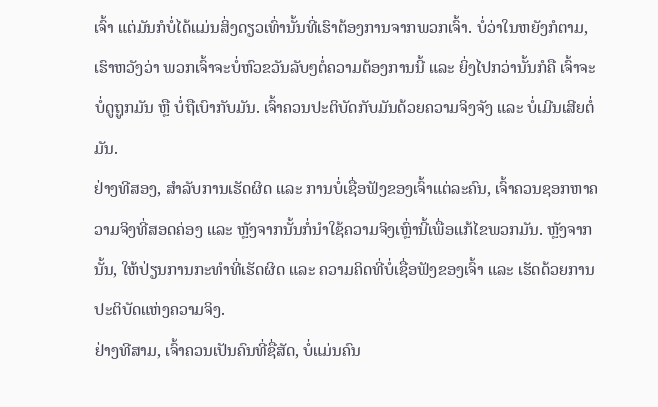ເຈົ້າ ແຕ່ມັນກໍບໍ່ໄດ້ແມ່ນສິ່ງດຽວເທົ່ານັ້ນທີ່ເຮົາຕ້ອງການຈາກພວກເຈົ້າ. ບໍ່ວ່າໃນຫຍັງກໍຕາມ, ເຮົາຫວັງວ່າ ພວກເຈົ້າຈະບໍ່ຫົວຂວັນລັບໆຕໍ່ຄວາມຕ້ອງການນີ້ ແລະ ຍິ່ງໄປກວ່ານັ້ນກໍຄື ເຈົ້າຈະບໍ່ດູຖູກມັນ ຫຼື ບໍ່ຖືເບົາກັບມັນ. ເຈົ້າຄວນປະຕິບັດກັບມັນດ້ວຍຄວາມຈິງຈັງ ແລະ ບໍ່ເມີນເສີຍຕໍ່ມັນ.
ຢ່າງທີສອງ, ສໍາລັບການເຮັດຜິດ ແລະ ການບໍ່ເຊື່ອຟັງຂອງເຈົ້າແຕ່ລະຄົນ, ເຈົ້າຄວນຊອກຫາຄວາມຈິງທີ່ສອດຄ່ອງ ແລະ ຫຼັງຈາກນັ້ນກໍ່ນໍາໃຊ້ຄວາມຈິງເຫຼົ່ານີ້ເພື່ອແກ້ໄຂພວກມັນ. ຫຼັງຈາກນັ້ນ, ໃຫ້ປ່ຽນການກະທຳທີ່ເຮັດຜິດ ແລະ ຄວາມຄິດທີ່ບໍ່ເຊື່ອຟັງຂອງເຈົ້າ ແລະ ເຮັດດ້ວຍການປະຕິບັດແຫ່ງຄວາມຈິງ.
ຢ່າງທີສາມ, ເຈົ້າຄວນເປັນຄົນທີ່ຊື່ສັດ, ບໍ່ແມ່ນຄົນ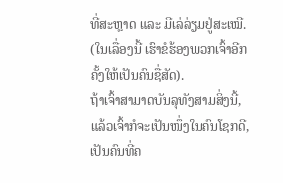ທີ່ສະຫຼາດ ແລະ ມີເລ່ລ່ຽມຢູ່ສະເໝີ. (ໃນເລື່ອງນີ້ ເຮົາຂໍຮ້ອງພວກເຈົ້າອີກຄັ້ງໃຫ້ເປັນຄົນຊື່ສັດ).
ຖ້າເຈົ້າສາມາດບັນລຸທັງສາມສິ່ງນີ້, ແລ້ວເຈົ້າກໍຈະເປັນໜຶ່ງໃນຄົນໂຊກດີ, ເປັນຄົນທີ່ຄ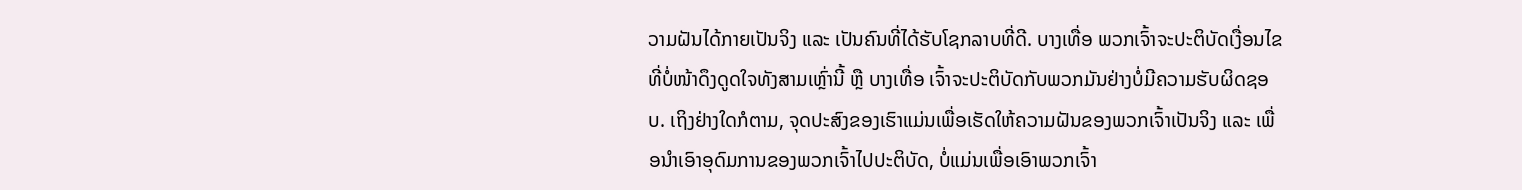ວາມຝັນໄດ້ກາຍເປັນຈິງ ແລະ ເປັນຄົນທີ່ໄດ້ຮັບໂຊກລາບທີ່ດີ. ບາງເທື່ອ ພວກເຈົ້າຈະປະຕິບັດເງື່ອນໄຂທີ່ບໍ່ໜ້າດຶງດູດໃຈທັງສາມເຫຼົ່ານີ້ ຫຼື ບາງເທື່ອ ເຈົ້າຈະປະຕິບັດກັບພວກມັນຢ່າງບໍ່ມີຄວາມຮັບຜິດຊອບ. ເຖິງຢ່າງໃດກໍຕາມ, ຈຸດປະສົງຂອງເຮົາແມ່ນເພື່ອເຮັດໃຫ້ຄວາມຝັນຂອງພວກເຈົ້າເປັນຈິງ ແລະ ເພື່ອນໍາເອົາອຸດົມການຂອງພວກເຈົ້າໄປປະຕິບັດ, ບໍ່ແມ່ນເພື່ອເອົາພວກເຈົ້າ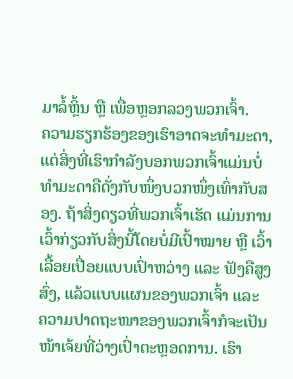ມາລໍ້ຫຼິ້ນ ຫຼື ເພື່ອຫຼອກລວງພວກເຈົ້າ.
ຄວາມຮຽກຮ້ອງຂອງເຮົາອາດຈະທໍາມະດາ, ແຕ່ສິ່ງທີ່ເຮົາກໍາລັງບອກພວກເຈົ້າແມ່ນບໍ່ທໍາມະດາຄືດັ່ງກັບໜຶ່ງບວກໜຶ່ງເທົ່າກັບສອງ. ຖ້າສິ່ງດຽວທີ່ພວກເຈົ້າເຮັດ ແມ່ນການເວົ້າກ່ຽວກັບສິ່ງນີ້ໂດຍບໍ່ມີເປົ້າໝາຍ ຫຼື ເວົ້າເລື້ອຍເປື່ອຍແບບເປົ່າຫວ່າງ ແລະ ຟັງຄືສູງສົ່ງ, ແລ້ວແບບແຜນຂອງພວກເຈົ້າ ແລະ ຄວາມປາດຖະໜາຂອງພວກເຈົ້າກໍຈະເປັນໜ້າເຈ້ຍທີ່ວ່າງເປົ່າຕະຫຼອດການ. ເຮົາ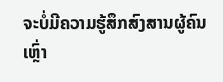ຈະບໍ່ມີຄວາມຮູ້ສຶກສົງສານຜູ້ຄົນເຫຼົ່າ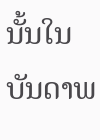ນັ້ນໃນບັນດາພ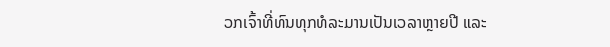ວກເຈົ້າທີ່ທົນທຸກທໍລະມານເປັນເວລາຫຼາຍປີ ແລະ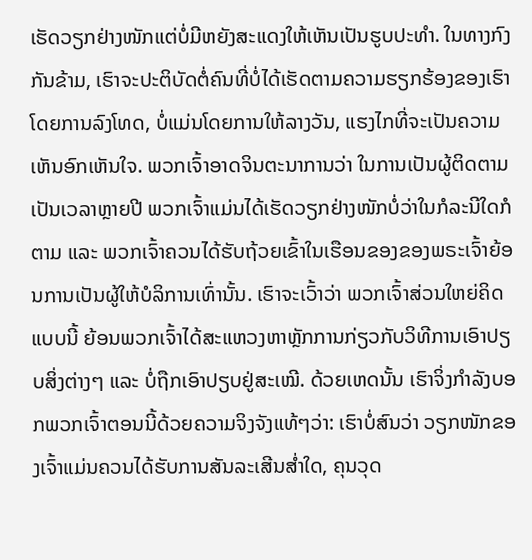ເຮັດວຽກຢ່າງໜັກແຕ່ບໍ່ມີຫຍັງສະແດງໃຫ້ເຫັນເປັນຮູບປະທໍາ. ໃນທາງກົງກັນຂ້າມ, ເຮົາຈະປະຕິບັດຕໍ່ຄົນທີ່ບໍ່ໄດ້ເຮັດຕາມຄວາມຮຽກຮ້ອງຂອງເຮົາໂດຍການລົງໂທດ, ບໍ່ແມ່ນໂດຍການໃຫ້ລາງວັນ, ແຮງໄກທີ່ຈະເປັນຄວາມເຫັນອົກເຫັນໃຈ. ພວກເຈົ້າອາດຈິນຕະນາການວ່າ ໃນການເປັນຜູ້ຕິດຕາມເປັນເວລາຫຼາຍປີ ພວກເຈົ້າແມ່ນໄດ້ເຮັດວຽກຢ່າງໜັກບໍ່ວ່າໃນກໍລະນີໃດກໍຕາມ ແລະ ພວກເຈົ້າຄວນໄດ້ຮັບຖ້ວຍເຂົ້າໃນເຮືອນຂອງຂອງພຣະເຈົ້າຍ້ອນການເປັນຜູ້ໃຫ້ບໍລິການເທົ່ານັ້ນ. ເຮົາຈະເວົ້າວ່າ ພວກເຈົ້າສ່ວນໃຫຍ່ຄິດແບບນີ້ ຍ້ອນພວກເຈົ້າໄດ້ສະແຫວງຫາຫຼັກການກ່ຽວກັບວິທີການເອົາປຽບສິ່ງຕ່າງໆ ແລະ ບໍ່ຖືກເອົາປຽບຢູ່ສະເໝີ. ດ້ວຍເຫດນັ້ນ ເຮົາຈິ່ງກໍາລັງບອກພວກເຈົ້າຕອນນີ້ດ້ວຍຄວາມຈິງຈັງແທ້ໆວ່າ: ເຮົາບໍ່ສົນວ່າ ວຽກໜັກຂອງເຈົ້າແມ່ນຄວນໄດ້ຮັບການສັນລະເສີນສໍ່າໃດ, ຄຸນວຸດ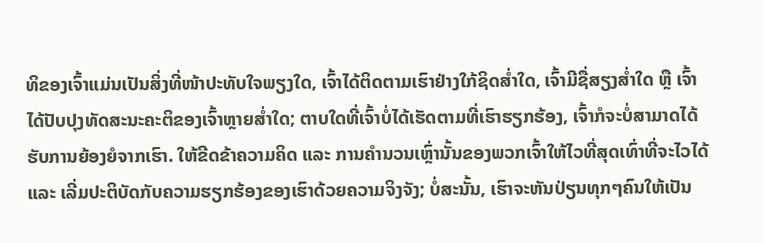ທິຂອງເຈົ້າແມ່ນເປັນສິ່ງທີ່ໜ້າປະທັບໃຈພຽງໃດ, ເຈົ້າໄດ້ຕິດຕາມເຮົາຢ່າງໃກ້ຊິດສໍ່າໃດ, ເຈົ້າມີຊື່ສຽງສໍ່າໃດ ຫຼື ເຈົ້າໄດ້ປັບປຸງທັດສະນະຄະຕິຂອງເຈົ້າຫຼາຍສໍ່າໃດ; ຕາບໃດທີ່ເຈົ້າບໍ່ໄດ້ເຮັດຕາມທີ່ເຮົາຮຽກຮ້ອງ, ເຈົ້າກໍຈະບໍ່ສາມາດໄດ້ຮັບການຍ້ອງຍໍຈາກເຮົາ. ໃຫ້ຂີດຂ້າຄວາມຄິດ ແລະ ການຄໍານວນເຫຼົ່ານັ້ນຂອງພວກເຈົ້າໃຫ້ໄວທີ່ສຸດເທົ່າທີ່ຈະໄວໄດ້ ແລະ ເລີ່ມປະຕິບັດກັບຄວາມຮຽກຮ້ອງຂອງເຮົາດ້ວຍຄວາມຈິງຈັງ; ບໍ່ສະນັ້ນ, ເຮົາຈະຫັນປ່ຽນທຸກໆຄົນໃຫ້ເປັນ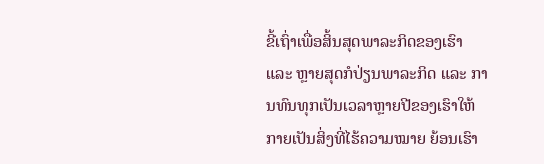ຂີ້ເຖົ່າເພື່ອສິ້ນສຸດພາລະກິດຂອງເຮົາ ແລະ ຫຼາຍສຸດກໍປ່ຽນພາລະກິດ ແລະ ການທົນທຸກເປັນເວລາຫຼາຍປີຂອງເຮົາໃຫ້ກາຍເປັນສິ່ງທີ່ໄຮ້ຄວາມໝາຍ ຍ້ອນເຮົາ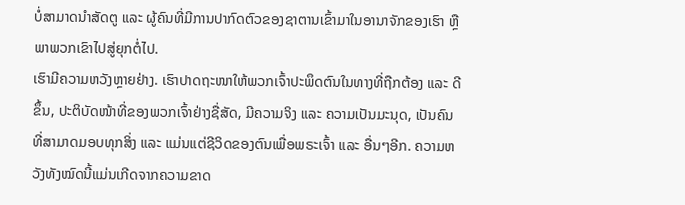ບໍ່ສາມາດນໍາສັດຕູ ແລະ ຜູ້ຄົນທີ່ມີການປາກົດຕົວຂອງຊາຕານເຂົ້າມາໃນອານາຈັກຂອງເຮົາ ຫຼື ພາພວກເຂົາໄປສູ່ຍຸກຕໍ່ໄປ.
ເຮົາມີຄວາມຫວັງຫຼາຍຢ່າງ. ເຮົາປາດຖະໜາໃຫ້ພວກເຈົ້າປະພຶດຕົນໃນທາງທີ່ຖືກຕ້ອງ ແລະ ດີຂຶ້ນ, ປະຕິບັດໜ້າທີ່ຂອງພວກເຈົ້າຢ່າງຊື່ສັດ, ມີຄວາມຈິງ ແລະ ຄວາມເປັນມະນຸດ, ເປັນຄົນທີ່ສາມາດມອບທຸກສິ່ງ ແລະ ແມ່ນແຕ່ຊີວິດຂອງຕົນເພື່ອພຣະເຈົ້າ ແລະ ອື່ນໆອີກ. ຄວາມຫວັງທັງໝົດນີ້ແມ່ນເກີດຈາກຄວາມຂາດ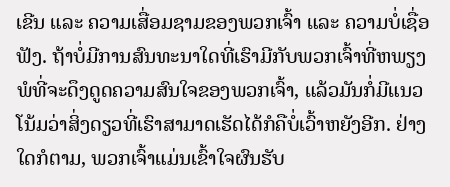ເຂີນ ແລະ ຄວາມເສື່ອມຊາມຂອງພວກເຈົ້າ ແລະ ຄວາມບໍ່ເຊື່ອຟັງ. ຖ້າບໍ່ມີການສົນທະນາໃດທີ່ເຮົາມີກັບພວກເຈົ້າທີ່ຫພຽງພໍທີ່ຈະດຶງດູດຄວາມສົນໃຈຂອງພວກເຈົ້າ, ແລ້ວມັນກໍ່ມີແນວໂນ້ມວ່າສິ່ງດຽວທີ່ເຮົາສາມາດເຮັດໄດ້ກໍຄືບໍ່ເວົ້າຫຍັງອີກ. ຢ່າງໃດກໍຕາມ, ພວກເຈົ້າແມ່ນເຂົ້າໃຈຜົນຮັບ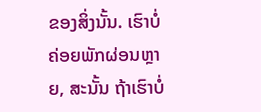ຂອງສິ່ງນັ້ນ. ເຮົາບໍ່ຄ່ອຍພັກຜ່ອນຫຼາຍ, ສະນັ້ນ ຖ້າເຮົາບໍ່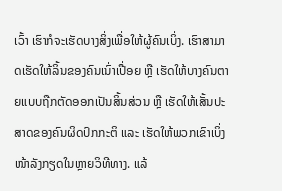ເວົ້າ ເຮົາກໍຈະເຮັດບາງສິ່ງເພື່ອໃຫ້ຜູ້ຄົນເບິ່ງ. ເຮົາສາມາດເຮັດໃຫ້ລິ້ນຂອງຄົນເນົ່າເປື່ອຍ ຫຼື ເຮັດໃຫ້ບາງຄົນຕາຍແບບຖືກຕັດອອກເປັນສິ້ນສ່ວນ ຫຼື ເຮັດໃຫ້ເສັ້ນປະສາດຂອງຄົນຜິດປົກກະຕິ ແລະ ເຮັດໃຫ້ພວກເຂົາເບິ່ງໜ້າລັງກຽດໃນຫຼາຍວິທີທາງ. ແລ້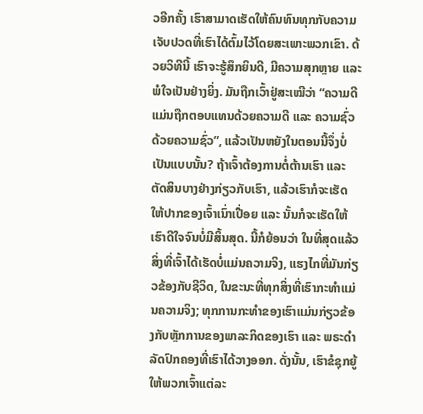ວອີກຄັ້ງ ເຮົາສາມາດເຮັດໃຫ້ຄົນທົນທຸກກັບຄວາມເຈັບປວດທີ່ເຮົາໄດ້ຕົ້ມໄວ້ໂດຍສະເພາະພວກເຂົາ. ດ້ວຍວິທີນີ້ ເຮົາຈະຮູ້ສຶກຍິນດີ, ມີຄວາມສຸກຫຼາຍ ແລະ ພໍໃຈເປັນຢ່າງຍິ່ງ. ມັນຖືກເວົ້າຢູ່ສະເໝີວ່າ “ຄວາມດີແມ່ນຖືກຕອບແທນດ້ວຍຄວາມດີ ແລະ ຄວາມຊົ່ວດ້ວຍຄວາມຊົ່ວ”, ແລ້ວເປັນຫຍັງໃນຕອນນີ້ຈຶ່ງບໍ່ເປັນແບບນັ້ນ? ຖ້າເຈົ້າຕ້ອງການຕໍ່ຕ້ານເຮົາ ແລະ ຕັດສິນບາງຢ່າງກ່ຽວກັບເຮົາ, ແລ້ວເຮົາກໍຈະເຮັດໃຫ້ປາກຂອງເຈົ້າເນົ່າເປື່ອຍ ແລະ ນັ້ນກໍຈະເຮັດໃຫ້ເຮົາດີໃຈຈົນບໍ່ມີສິ້ນສຸດ. ນີ້ກໍຍ້ອນວ່າ ໃນທີ່ສຸດແລ້ວ ສິ່ງທີ່ເຈົ້າໄດ້ເຮັດບໍ່ແມ່ນຄວາມຈິງ, ແຮງໄກທີ່ມັນກ່ຽວຂ້ອງກັບຊີວິດ, ໃນຂະນະທີ່ທຸກສິ່ງທີ່ເຮົາກະທໍາແມ່ນຄວາມຈິງ; ທຸກການກະທໍາຂອງເຮົາແມ່ນກ່ຽວຂ້ອງກັບຫຼັກການຂອງພາລະກິດຂອງເຮົາ ແລະ ພຣະດໍາລັດປົກຄອງທີ່ເຮົາໄດ້ວາງອອກ. ດັ່ງນັ້ນ, ເຮົາຂໍຊຸກຍູ້ໃຫ້ພວກເຈົ້າແຕ່ລະ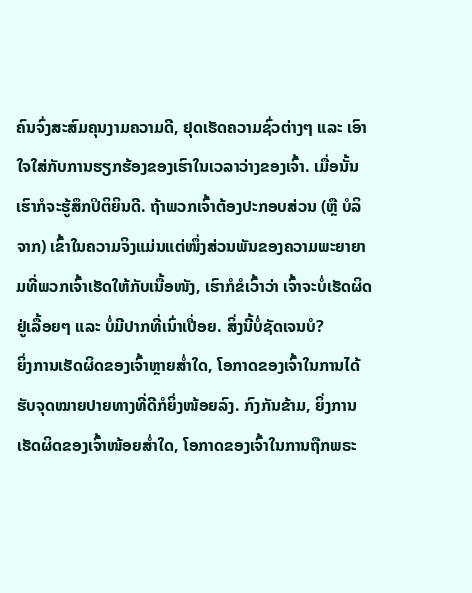ຄົນຈົ່ງສະສົມຄຸນງາມຄວາມດີ, ຢຸດເຮັດຄວາມຊົ່ວຕ່າງໆ ແລະ ເອົາໃຈໃສ່ກັບການຮຽກຮ້ອງຂອງເຮົາໃນເວລາວ່າງຂອງເຈົ້າ. ເມື່ອນັ້ນເຮົາກໍຈະຮູ້ສຶກປິຕິຍິນດີ. ຖ້າພວກເຈົ້າຕ້ອງປະກອບສ່ວນ (ຫຼື ບໍລິຈາກ) ເຂົ້າໃນຄວາມຈິງແມ່ນແຕ່ໜຶ່ງສ່ວນພັນຂອງຄວາມພະຍາຍາມທີ່ພວກເຈົ້າເຮັດໃຫ້ກັບເນື້ອໜັງ, ເຮົາກໍຂໍເວົ້າວ່າ ເຈົ້າຈະບໍ່ເຮັດຜິດຢູ່ເລື້ອຍໆ ແລະ ບໍ່ມີປາກທີ່ເນົ່າເປື່ອຍ. ສິ່ງນີ້ບໍ່ຊັດເຈນບໍ?
ຍິ່ງການເຮັດຜິດຂອງເຈົ້າຫຼາຍສໍ່າໃດ, ໂອກາດຂອງເຈົ້າໃນການໄດ້ຮັບຈຸດໝາຍປາຍທາງທີ່ດີກໍຍິ່ງໜ້ອຍລົງ. ກົງກັນຂ້າມ, ຍິ່ງການເຮັດຜິດຂອງເຈົ້າໜ້ອຍສໍ່າໃດ, ໂອກາດຂອງເຈົ້າໃນການຖືກພຣະ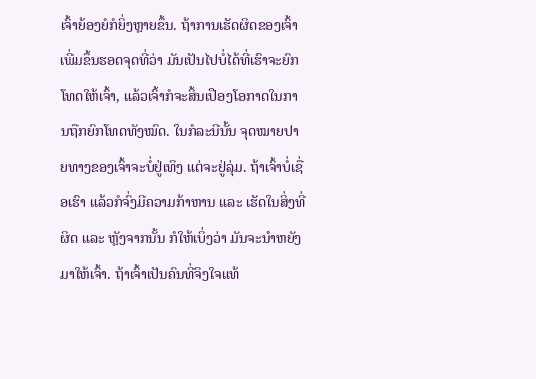ເຈົ້າຍ້ອງຍໍກໍຍິ່ງຫຼາຍຂຶ້ນ. ຖ້າການເຮັດຜິດຂອງເຈົ້າເພີ່ມຂຶ້ນຮອດຈຸດທີ່ວ່າ ມັນເປັນໄປບໍ່ໄດ້ທີ່ເຮົາຈະຍົກໂທດໃຫ້ເຈົ້າ, ແລ້ວເຈົ້າກໍຈະສິ້ນເປືອງໂອກາດໃນການຖືກຍົກໂທດທັງໝົດ. ໃນກໍລະນີນັ້ນ ຈຸດໝາຍປາຍທາງຂອງເຈົ້າຈະບໍ່ຢູ່ເທິງ ແຕ່ຈະຢູ່ລຸ່ມ. ຖ້າເຈົ້າບໍ່ເຊື່ອເຮົາ ແລ້ວກໍຈົ່ງມີຄວາມກ້າຫານ ແລະ ເຮັດໃນສິ່ງທີ່ຜິດ ແລະ ຫຼັງຈາກນັ້ນ ກໍໃຫ້ເບິ່ງວ່າ ມັນຈະນໍາຫຍັງມາໃຫ້ເຈົ້າ. ຖ້າເຈົ້າເປັນຄົນທີ່ຈິງໃຈແທ້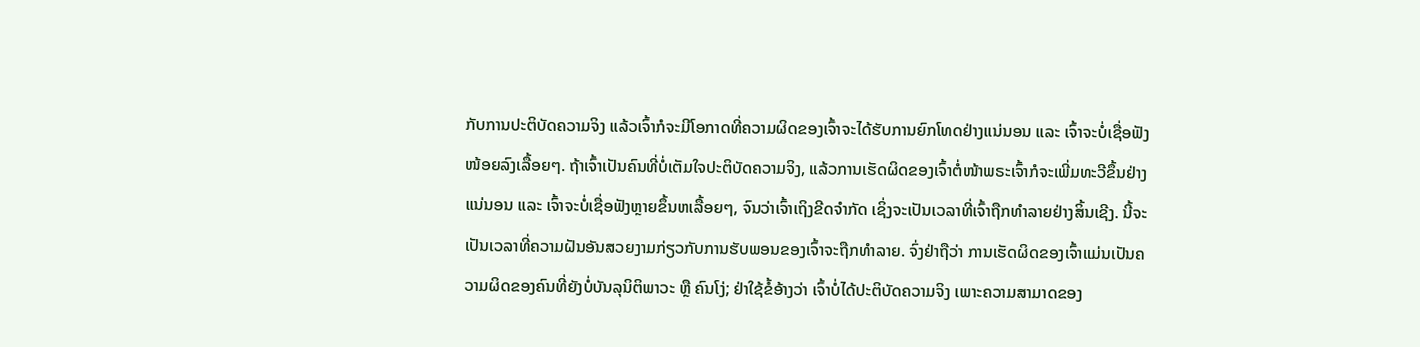ກັບການປະຕິບັດຄວາມຈິງ ແລ້ວເຈົ້າກໍຈະມີໂອກາດທີ່ຄວາມຜິດຂອງເຈົ້າຈະໄດ້ຮັບການຍົກໂທດຢ່າງແນ່ນອນ ແລະ ເຈົ້າຈະບໍ່ເຊື່ອຟັງໜ້ອຍລົງເລື້ອຍໆ. ຖ້າເຈົ້າເປັນຄົນທີ່ບໍ່ເຕັມໃຈປະຕິບັດຄວາມຈິງ, ແລ້ວການເຮັດຜິດຂອງເຈົ້າຕໍ່ໜ້າພຣະເຈົ້າກໍຈະເພີ່ມທະວີຂຶ້ນຢ່າງແນ່ນອນ ແລະ ເຈົ້າຈະບໍ່ເຊື່ອຟັງຫຼາຍຂຶ້ນຫເລື້ອຍໆ, ຈົນວ່າເຈົ້າເຖິງຂີດຈໍາກັດ ເຊິ່ງຈະເປັນເວລາທີ່ເຈົ້າຖືກທໍາລາຍຢ່າງສິ້ນເຊີງ. ນີ້ຈະເປັນເວລາທີ່ຄວາມຝັນອັນສວຍງາມກ່ຽວກັບການຮັບພອນຂອງເຈົ້າຈະຖືກທໍາລາຍ. ຈົ່ງຢ່າຖືວ່າ ການເຮັດຜິດຂອງເຈົ້າແມ່ນເປັນຄວາມຜິດຂອງຄົນທີ່ຍັງບໍ່ບັນລຸນິຕິພາວະ ຫຼື ຄົນໂງ່; ຢ່າໃຊ້ຂໍ້ອ້າງວ່າ ເຈົ້າບໍ່ໄດ້ປະຕິບັດຄວາມຈິງ ເພາະຄວາມສາມາດຂອງ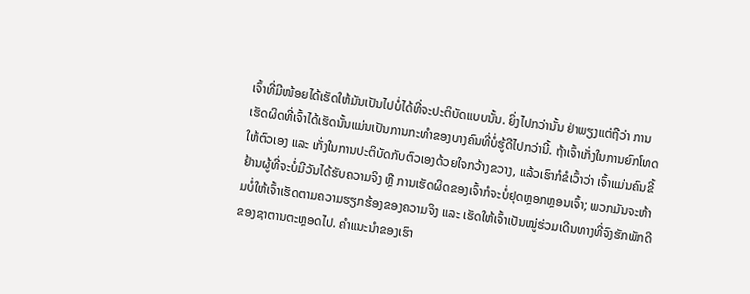ເຈົ້າທີ່ມີໜ້ອຍໄດ້ເຮັດໃຫ້ມັນເປັນໄປບໍ່ໄດ້ທີ່ຈະປະຕິບັດແບບນັ້ນ. ຍິ່ງໄປກວ່ານັ້ນ ຢ່າພຽງແຕ່ຖືວ່າ ການເຮັດຜິດທີ່ເຈົ້າໄດ້ເຮັດນັ້ນແມ່ນເປັນການກະທໍາຂອງບາງຄົນທີ່ບໍ່ຮູ້ດີໄປກວ່ານີ້. ຖ້າເຈົ້າເກັ່ງໃນການຍົກໂທດໃຫ້ຕົວເອງ ແລະ ເກັ່ງໃນການປະຕິບັດກັບຕົວເອງດ້ວຍໃຈກວ້າງຂວາງ, ແລ້ວເຮົາກໍຂໍເວົ້າວ່າ ເຈົ້າແມ່ນຄົນຂີ້ຢ້ານຜູ້ທີ່ຈະບໍ່ມີວັນໄດ້ຮັບຄວາມຈິງ ຫຼື ການເຮັດຜິດຂອງເຈົ້າກໍຈະບໍ່ຢຸດຫຼອກຫຼອນເຈົ້າ; ພວກມັນຈະຫ້າມບໍ່ໃຫ້ເຈົ້າເຮັດຕາມຄວາມຮຽກຮ້ອງຂອງຄວາມຈິງ ແລະ ເຮັດໃຫ້ເຈົ້າເປັນໝູ່ຮ່ວມເດີນທາງທີ່ຈົງຮັກພັກດີຂອງຊາຕານຕະຫຼອດໄປ. ຄໍາແນະນໍາຂອງເຮົາ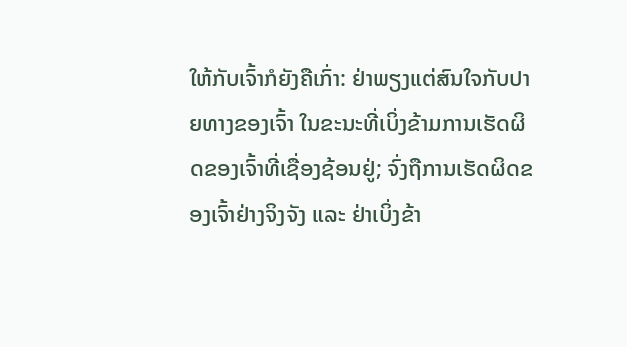ໃຫ້ກັບເຈົ້າກໍຍັງຄືເກົ່າ: ຢ່າພຽງແຕ່ສົນໃຈກັບປາຍທາງຂອງເຈົ້າ ໃນຂະນະທີ່ເບິ່ງຂ້າມການເຮັດຜິດຂອງເຈົ້າທີ່ເຊື່ອງຊ້ອນຢູ່; ຈົ່ງຖືການເຮັດຜິດຂອງເຈົ້າຢ່າງຈິງຈັງ ແລະ ຢ່າເບິ່ງຂ້າ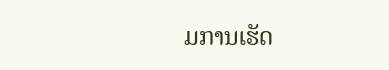ມການເຮັດ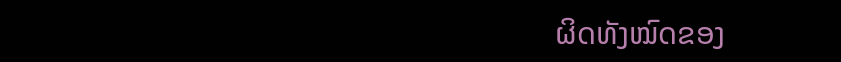ຜິດທັງໝົດຂອງ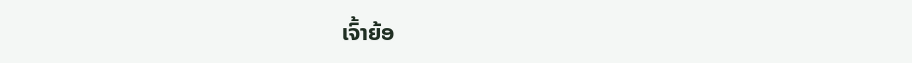ເຈົ້າຍ້ອ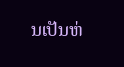ນເປັນຫ່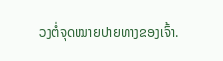ວງຕໍ່ຈຸດໝາຍປາຍທາງຂອງເຈົ້າ.